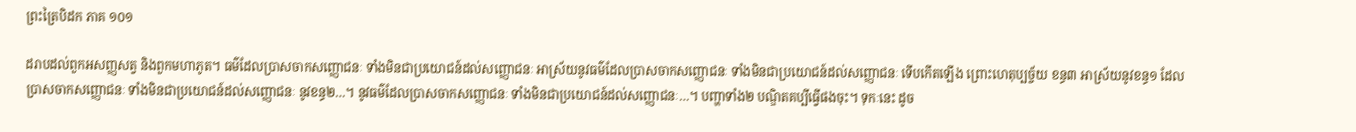ព្រះត្រៃបិដក ភាគ ១០១

ដរាបដល់ពួកអសញ្ញសត្វ និងពួកមហាភូត។ ធម៌ដែលប្រាសចាកសញ្ញោជនៈ ទាំងមិនជាប្រយោជន៍ដល់សញ្ញោជនៈ អាស្រ័យនូវធម៌ដែលប្រាសចាកសញ្ញោជនៈ ទាំងមិនជាប្រយោជន៍ដល់សញ្ញោជនៈ ទើបកើតឡើង ព្រោះហេតុប្បច្ច័យ ខន្ធ៣ អាស្រ័យនូវខន្ធ១ ដែលប្រាសចាកសញ្ញោជនៈ ទាំងមិនជាប្រយោជន៍ដល់សញ្ញោជនៈ នូវខន្ធ២…។ នូវធម៌ដែលប្រាសចាកសញ្ញោជនៈ ទាំងមិនជាប្រយោជន៍ដល់សញ្ញោជនៈ…។ បញ្ហាទាំង២ បណ្ឌិតគប្បីធ្វើផងចុះ។ ទុកៈនេះ ដូច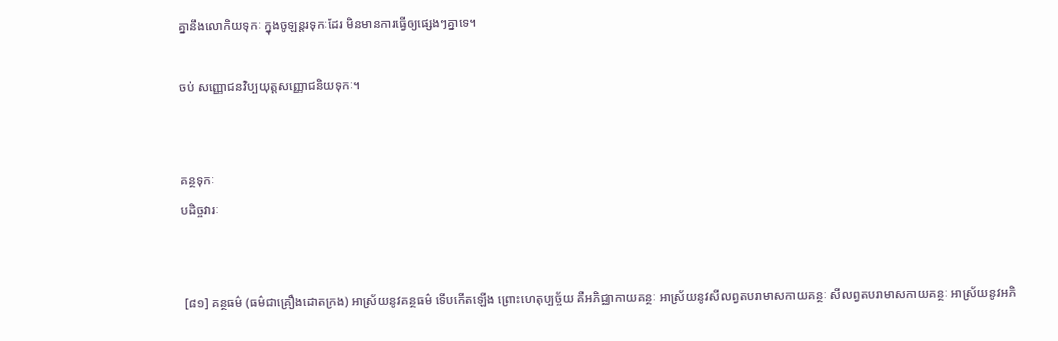គ្នានឹងលោកិយទុកៈ ក្នុងចូឡន្តរទុកៈដែរ មិនមានការធ្វើឲ្យផ្សេងៗគ្នាទេ។

ចប់ សញ្ញោជនវិប្បយុត្តសញ្ញោជនិយទុកៈ។


គន្ថទុកៈ
បដិច្ចវារៈ


 [៨១] គន្ថធម៌ (ធម៌ជាគ្រឿងដោតក្រង) អាស្រ័យនូវគន្ថធម៌ ទើបកើតឡើង ព្រោះហេតុប្បច្ច័យ គឺអភិជ្ឈាកាយគន្ថៈ អាស្រ័យនូវសីលព្វតបរាមាសកាយគន្ថៈ សីលព្វតបរាមាសកាយគន្ថៈ អាស្រ័យនូវអភិ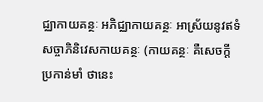ជ្ឈាកាយគន្ថៈ អភិជ្ឈាកាយគន្ថៈ អាស្រ័យនូវឥទំសច្ចាភិនិវេសកាយគន្ថៈ (កាយគន្ថៈ គឺសេចក្តីប្រកាន់មាំ ថានេះ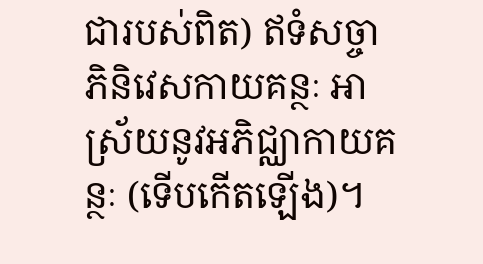ជារបស់ពិត) ឥទំសច្ចាភិនិវេសកាយគន្ថៈ អាស្រ័យនូវអភិជ្ឈាកាយគន្ថៈ (ទើបកើតឡើង)។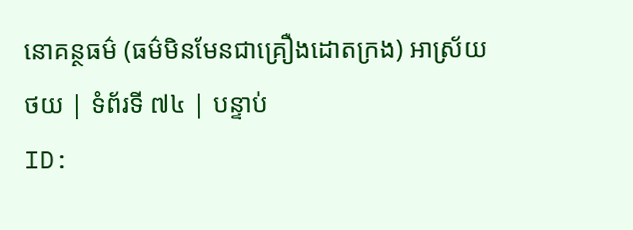នោគន្ថធម៌ (ធម៌មិនមែនជាគ្រឿងដោតក្រង) អាស្រ័យ
ថយ | ទំព័រទី ៧៤ | បន្ទាប់
ID: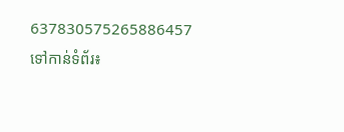637830575265886457
ទៅកាន់ទំព័រ៖